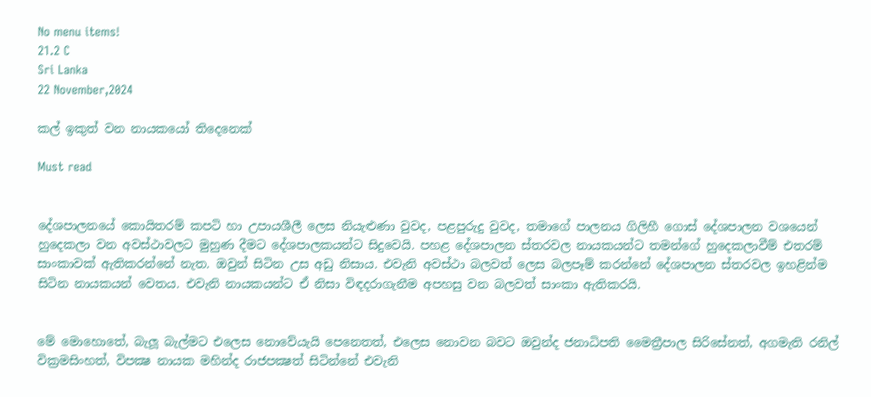No menu items!
21.2 C
Sri Lanka
22 November,2024

කල් ඉකුත් වන නායකයෝ තිදෙනෙක්

Must read


දේශපාලනයේ කොයිතරම් කපටි හා උපායශීලී ලෙස නියැළුණා වුවද, පළපුරුදු වුවද, තමාගේ පාලනය ගිලිහී ගොස් දේශපාලන වශයෙන් හුදෙකලා වන අවස්ථාවලට මුහුණ දීමට දේශපාලකයන්ට සිදුවෙයි. පහළ දේශපාලන ස්තරවල නායකයන්ට තමන්ගේ හුදෙකලාවීම් එතරම් සාංකාවක් ඇතිකරන්නේ නැත. ඔවුන් සිටින උස අඩු නිසාය. එවැනි අවස්ථා බලවත් ලෙස බලපෑම් කරන්නේ දේශපාලන ස්තරවල ඉහළින්ම සිටින නායකයන් වෙතය. එවැනි නායකයන්ට ඒ නිසා විඳදරාගැනීම අපහසු වන බලවත් සාංකා ඇතිකරයි.


මේ මොහොතේ, බැලූ බැල්මට එලෙස නොවේයැයි පෙනෙතත්, එලෙස නොවන බවට ඔවුන්ද ජනාධිපති මෛත්‍රීපාල සිරිසේනත්, අගමැති රනිල් වික්‍රමසිංහත්, විපක්‍ෂ නායක මහින්ද රාජපක්‍ෂත් සිටින්නේ එවැනි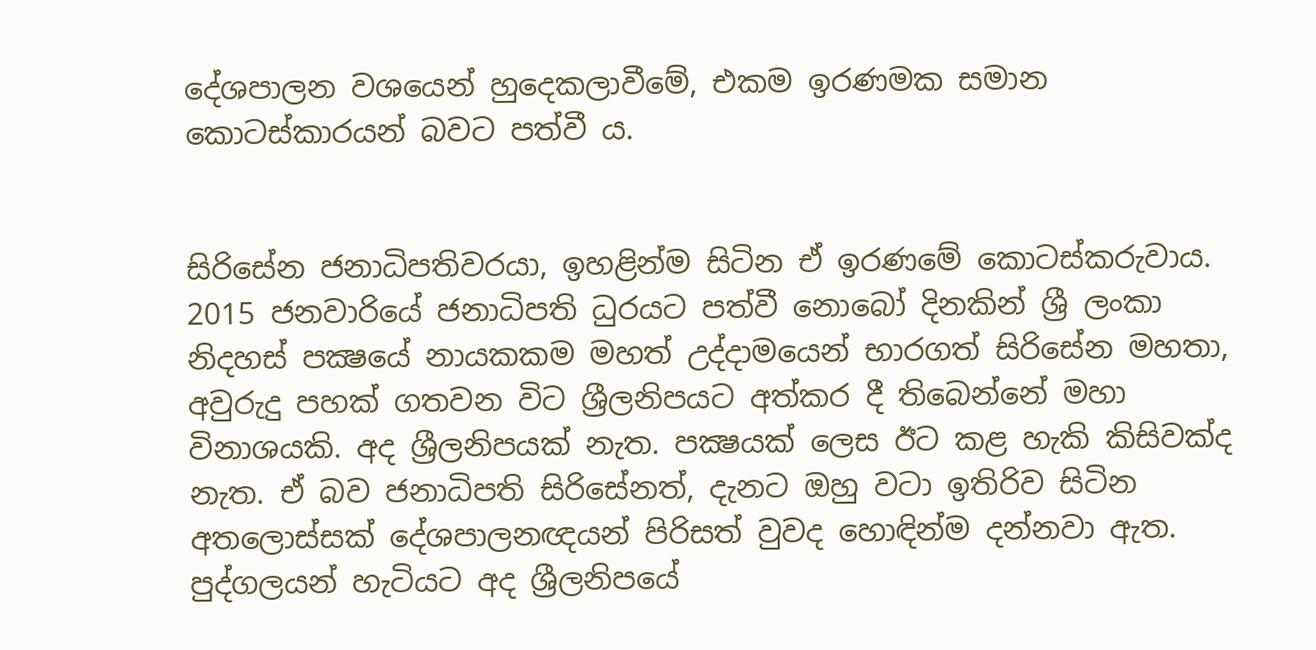දේශපාලන වශයෙන් හුදෙකලාවීමේ, එකම ඉරණමක සමාන කොටස්කාරයන් බවට පත්වී ය.


සිරිසේන ජනාධිපතිවරයා, ඉහළින්ම සිටින ඒ ඉරණමේ කොටස්කරුවාය. 2015 ජනවාරියේ ජනාධිපති ධුරයට පත්වී නොබෝ දිනකින් ශ්‍රී ලංකා නිදහස් පක්‍ෂයේ නායකකම මහත් උද්දාමයෙන් භාරගත් සිරිසේන මහතා, අවුරුදු පහක් ගතවන විට ශ්‍රීලනිපයට අත්කර දී තිබෙන්නේ මහා විනාශයකි. අද ශ්‍රීලනිපයක් නැත. පක්‍ෂයක් ලෙස ඊට කළ හැකි කිසිවක්ද නැත. ඒ බව ජනාධිපති සිරිසේනත්, දැනට ඔහු වටා ඉතිරිව සිටින අතලොස්සක් දේශපාලනඥයන් පිරිසත් වුවද හොඳින්ම දන්නවා ඇත. පුද්ගලයන් හැටියට අද ශ්‍රීලනිපයේ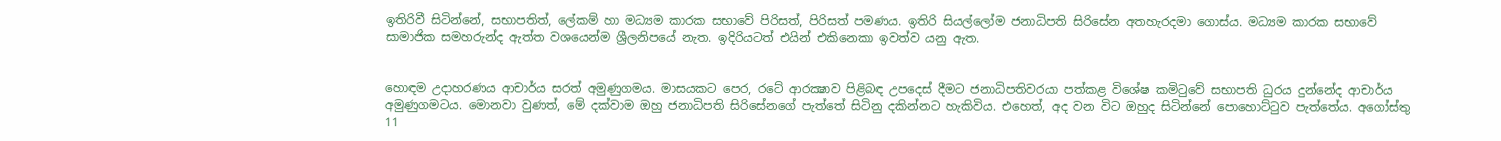ඉතිරිවී සිටින්නේ, සභාපතිත්, ලේකම් හා මධ්‍යම කාරක සභාවේ පිරිසත්, පිරිසත් පමණය. ඉතිරි සියල්ලෝම ජනාධිපති සිරිසේන අතහැරදමා ගොස්ය. මධ්‍යම කාරක සභාවේ සාමාජික සමහරුන්ද ඇත්ත වශයෙන්ම ශ්‍රීලනිපයේ නැත. ඉදිරියටත් එයින් එකිනෙකා ඉවත්ව යනු ඇත.


හොඳම උදාහරණය ආචාර්ය සරත් අමුණුගමය. මාසයකට පෙර, රටේ ආරක්‍ෂාව පිළිබඳ උපදෙස් දීමට ජනාධිපතිවරයා පත්කළ විශේෂ කමිටුවේ සභාපති ධුරය දුන්නේද ආචාර්ය අමුණුගමටය. මොනවා වුණත්, මේ දක්වාම ඔහු ජනාධිපති සිරිසේනගේ පැත්තේ සිටිනු දකින්නට හැකිවිය. එහෙත්, අද වන විට ඔහුද සිටින්නේ පොහොට්ටුව පැත්තේය. අගෝස්තු 11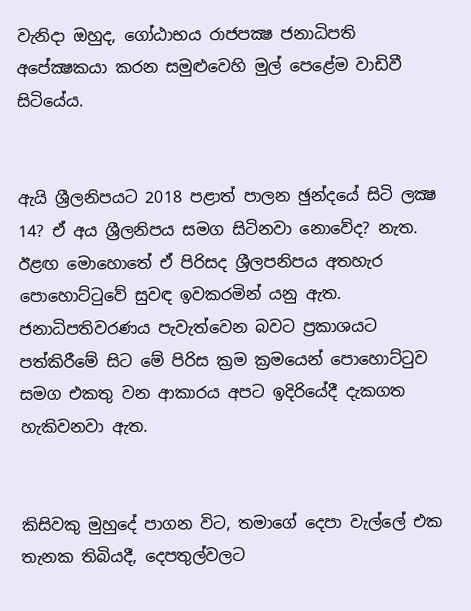වැනිදා ඔහුද, ගෝඨාභය රාජපක්‍ෂ ජනාධිපති අපේක්‍ෂකයා කරන සමුළුවෙහි මුල් පෙළේම වාඩිවී සිටියේය.


ඇයි ශ්‍රීලනිපයට 2018 පළාත් පාලන ඡුන්දයේ සිටි ලක්‍ෂ 14? ඒ අය ශ්‍රීලනිපය සමග සිටිනවා නොවේද? නැත. ඊළඟ මොහොතේ ඒ පිරිසද ශ්‍රීලපනිපය අතහැර පොහොට්ටුවේ සුවඳ ඉවකරමින් යනු ඇත. ජනාධිපතිවරණය පැවැත්වෙන බවට ප්‍රකාශයට පත්කිරීමේ සිට මේ පිරිස ක්‍රම ක්‍රමයෙන් පොහොට්ටුව සමග එකතු වන ආකාරය අපට ඉදිරියේදී දැකගත හැකිවනවා ඇත.


කිසිවකු මුහුදේ පාගන විට, තමාගේ දෙපා වැල්ලේ එක තැනක තිබියදී, දෙපතුල්වලට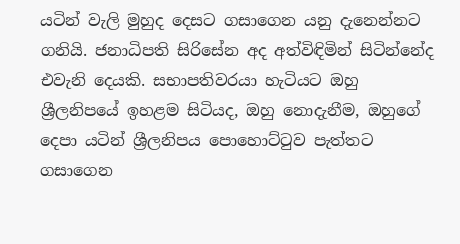යටින් වැලි මුහුද දෙසට ගසාගෙන යනු දැනෙන්නට ගනියි. ජනාධිපති සිරිසේන අද අත්විඳිමින් සිටින්නේද එවැනි දෙයකි. සභාපතිවරයා හැටියට ඔහු ශ්‍රීලනිපයේ ඉහළම සිටියද, ඔහු නොදැනීම, ඔහුගේ දෙපා යටින් ශ්‍රීලනිපය පොහොට්ටුව පැත්තට ගසාගෙන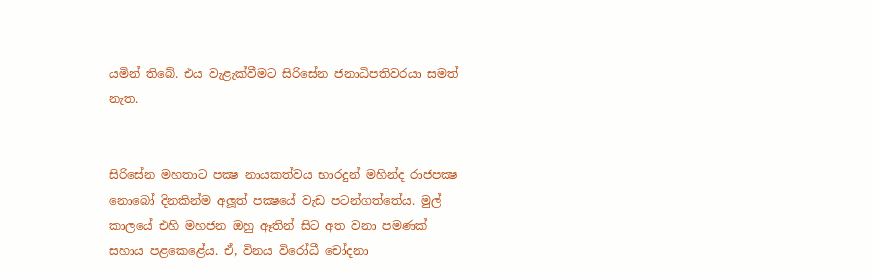යමින් තිබේ. එය වැළැක්වීමට සිරිසේන ජනාධිපතිවරයා සමත් නැත.


සිරිසේන මහතාට පක්‍ෂ නායකත්වය භාරදුන් මහින්ද රාජපක්‍ෂ නොබෝ දිනකින්ම අලූත් පක්‍ෂයේ වැඩ පටන්ගත්තේය. මුල් කාලයේ එහි මහජන ඔහු ඈතින් සිට අත වනා පමණක් සහාය පළකෙළේය. ඒ, විනය විරෝධී චෝදනා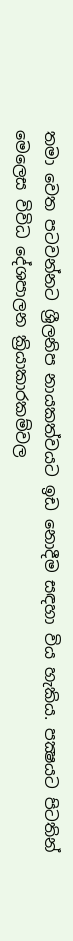තමා වෙත පටවන්නට ශ්‍රීලනිප නායකත්වයට ඉඩ නොදීම සඳහා විය හැකිය. පක්‍ෂයට පිටතින් මෙලෙස විවිධ දේශපාලන ක්‍රියාකාරකම්වල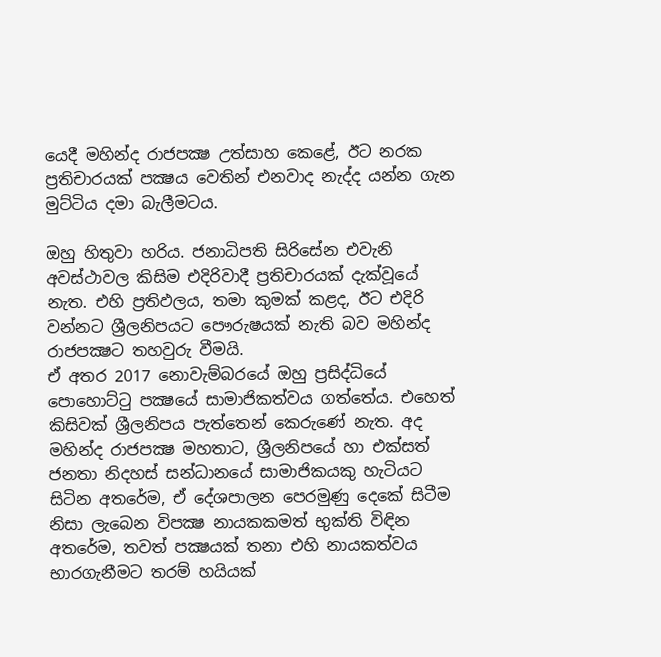යෙදී මහින්ද රාජපක්‍ෂ උත්සාහ කෙළේ, ඊට නරක ප්‍රතිචාරයක් පක්‍ෂය වෙතින් එනවාද නැද්ද යන්න ගැන මුට්ටිය දමා බැලීමටය.

ඔහු හිතුවා හරිය. ජනාධිපති සිරිසේන එවැනි අවස්ථාවල කිසිම එදිරිවාදී ප්‍රතිචාරයක් දැක්වූයේ නැත. එහි ප්‍රතිඵලය, තමා කුමක් කළද, ඊට එදිරි වන්නට ශ්‍රීලනිපයට පෞරුෂයක් නැති බව මහින්ද රාජපක්‍ෂට තහවුරු වීමයි.
ඒ අතර 2017 නොවැම්බරයේ ඔහු ප්‍රසිද්ධියේ පොහොට්ටු පක්‍ෂයේ සාමාජිකත්වය ගත්තේය. එහෙත් කිසිවක් ශ්‍රීලනිපය පැත්තෙන් කෙරුණේ නැත. අද මහින්ද රාජපක්‍ෂ මහතාට, ශ්‍රීලනිපයේ හා එක්සත් ජනතා නිදහස් සන්ධානයේ සාමාජිකයකු හැටියට සිටින අතරේම, ඒ දේශපාලන පෙරමුණු දෙකේ සිටීම නිසා ලැබෙන විපක්‍ෂ නායකකමත් භුක්ති විඳින අතරේම, තවත් පක්‍ෂයක් තනා එහි නායකත්වය භාරගැනීමට තරම් හයියක්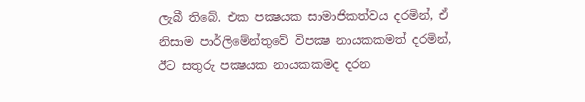ලැබී තිබේ. එක පක්‍ෂයක සාමාජිකත්වය දරමින්, ඒ නිසාම පාර්ලිමේන්තුවේ විපක්‍ෂ නායකකමත් දරමින්, ඊට සතුරු පක්‍ෂයක නායකකමද දරන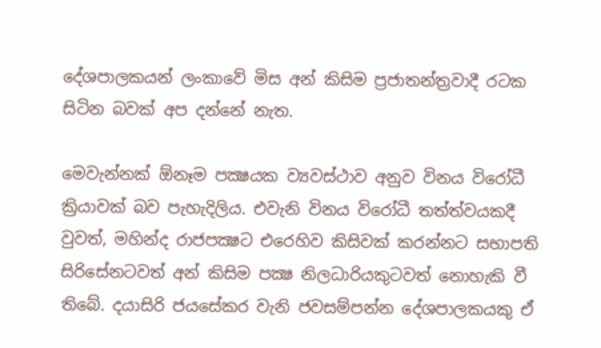දේශපාලකයන් ලංකාවේ මිස අන් කිසිම ප්‍රජාතන්ත්‍රවාදී රටක සිටින බවක් අප දන්නේ නැත.

මෙවැන්නක් ඕනෑම පක්‍ෂයක ව්‍යවස්ථාව අනුව විනය විරෝධී ක්‍රියාවක් බව පැහැදිලිය. එවැනි විනය විරෝධී තත්ත්වයකදී වුවත්, මහින්ද රාජපක්‍ෂට එරෙහිව කිසිවක් කරන්නට සභාපති සිරිසේනටවත් අන් කිසිම පක්‍ෂ නිලධාරියකුටවත් නොහැකි වී තිබේ. දයාසිරි ජයසේකර වැනි ජවසම්පන්න දේශපාලකයකු ඒ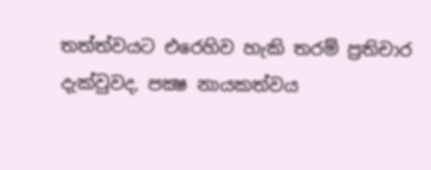තත්ත්වයට එරෙහිව හැකි තරම් ප්‍රතිචාර දැක්වුවද, පක්‍ෂ නායකත්වය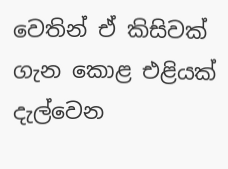වෙතින් ඒ කිසිවක් ගැන කොළ එළියක් දැල්වෙන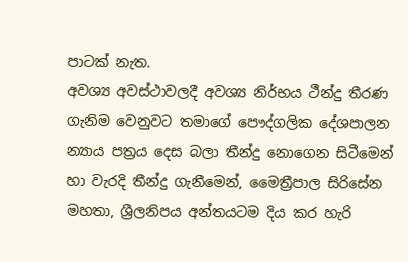පාටක් නැත.
අවශ්‍ය අවස්ථාවලදී අවශ්‍ය නිර්භය ථීන්දු තීරණ ගැනිම වෙනුවට තමාගේ පෞද්ගලික දේශපාලන න්‍යාය පත්‍රය දෙස බලා තීන්දු නොගෙන සිටීමෙන් හා වැරදි තීන්දු ගැනීමෙන්, මෛත්‍රීපාල සිරිසේන මහතා, ශ්‍රීලනිපය අන්තයටම දිය කර හැරි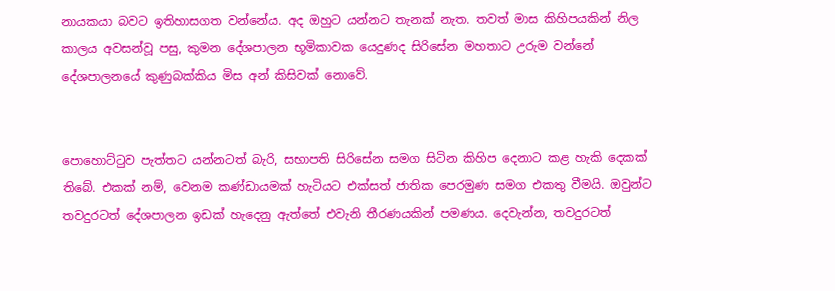නායකයා බවට ඉතිහාසගත වන්නේය. අද ඔහුට යන්නට තැනක් නැත. තවත් මාස කිහිපයකින් නිල කාලය අවසන්වූ පසු, කුමන දේශපාලන භූමිකාවක යෙදුණද සිරිසේන මහතාට උරුම වන්නේ දේශපාලනයේ කුණුබක්කිය මිස අන් කිසිවක් නොවේ.


පොහොට්ටුව පැත්තට යන්නටත් බැරි, සභාපති සිරිසේන සමග සිටින කිහිප දෙනාට කළ හැකි දෙකක් තිබේ. එකක් නම්, වෙනම කණ්ඩායමක් හැටියට එක්සත් ජාතික පෙරමුණ සමග එකතු වීමයි. ඔවුන්ට තවදුරටත් දේශපාලන ඉඩක් හැදෙනු ඇත්තේ එවැනි තීරණයකින් පමණය. දෙවැන්න, තවදුරටත්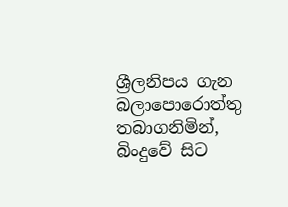ශ්‍රීලනිපය ගැන බලාපොරොත්තු තබාගනිමින්, බිංදුවේ සිට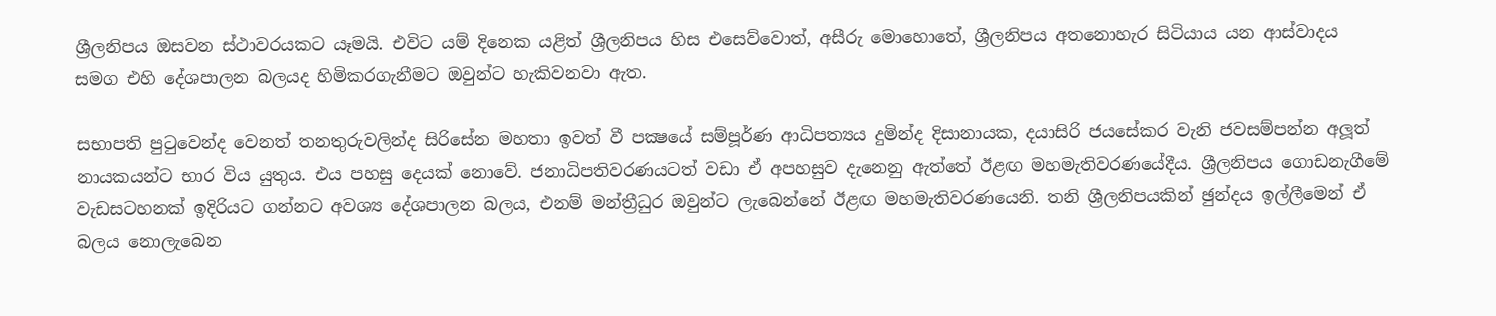ශ්‍රීලනිපය ඔසවන ස්ථාවරයකට යෑමයි. එවිට යම් දිනෙක යළිත් ශ්‍රීලනිපය හිස එසෙව්වොත්, අසීරු මොහොතේ, ශ්‍රීලනිපය අතනොහැර සිටියාය යන ආස්වාදය සමග එහි දේශපාලන බලයද හිමිකරගැනීමට ඔවුන්ට හැකිවනවා ඇත.

සභාපති පුටුවෙන්ද වෙනත් තනතුරුවලින්ද සිරිසේන මහතා ඉවත් වී පක්‍ෂයේ සම්පූර්ණ ආධිපත්‍යය දුමින්ද දිසානායක, දයාසිරි ජයසේකර වැනි ජවසම්පන්න අලූත් නායකයන්ට භාර විය යුතුය. එය පහසු දෙයක් නොවේ. ජනාධිපතිවරණයටත් වඩා ඒ අපහසුව දැනෙනු ඇත්තේ ඊළඟ මහමැතිවරණයේදීය. ශ්‍රීලනිපය ගොඩනැගීමේ වැඩසටහනක් ඉදිරියට ගන්නට අවශ්‍ය දේශපාලන බලය, එනම් මන්ත්‍රීධුර ඔවුන්ට ලැබෙන්නේ ඊළඟ මහමැතිවරණයෙනි. තනි ශ්‍රීලනිපයකින් ඡුන්දය ඉල්ලීමෙන් ඒ බලය නොලැබෙන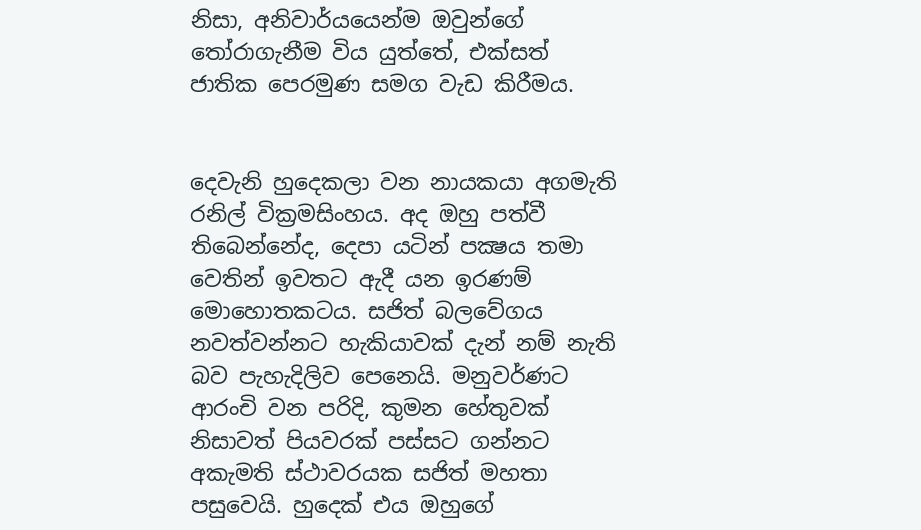නිසා, අනිවාර්යයෙන්ම ඔවුන්ගේ තෝරාගැනීම විය යුත්තේ, එක්සත් ජාතික පෙරමුණ සමග වැඩ කිරීමය.


දෙවැනි හුදෙකලා වන නායකයා අගමැති රනිල් වික්‍රමසිංහය. අද ඔහු පත්වී තිබෙන්නේද, දෙපා යටින් පක්‍ෂය තමා වෙතින් ඉවතට ඇදී යන ඉරණම් මොහොතකටය. සජිත් බලවේගය නවත්වන්නට හැකියාවක් දැන් නම් නැති බව පැහැදිලිව පෙනෙයි. මනුවර්ණට ආරංචි වන පරිදි, කුමන හේතුවක් නිසාවත් පියවරක් පස්සට ගන්නට අකැමති ස්ථාවරයක සජිත් මහතා පසුවෙයි. හුදෙක් එය ඔහුගේ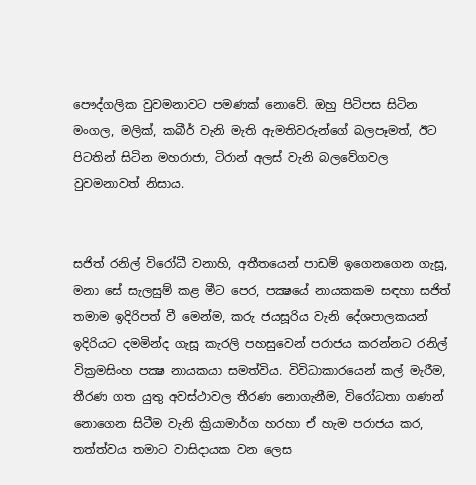පෞද්ගලික වුවමනාවට පමණක් නොවේ. ඔහු පිටිපස සිටින මංගල, මලික්, කබීර් වැනි මැති ඇමතිවරුන්ගේ බලපෑමත්, ඊට පිටතින් සිටින මහරාජා, ටිරාන් අලස් වැනි බලවේගවල වුවමනාවත් නිසාය.


සජිත් රනිල් විරෝධී වනාහි, අතීතයෙන් පාඩම් ඉගෙනගෙන ගැසූ, මනා සේ සැලසුම් කළ මීට පෙර, පක්‍ෂයේ නායකකම සඳහා සජිත් තමාම ඉදිරිපත් වී මෙන්ම, කරු ජයසූරිය වැනි දේශපාලකයන් ඉදිරියට දමමින්ද ගැසූ කැරලි පහසුවෙන් පරාජය කරන්නට රනිල් වික්‍රමසිංහ පක්‍ෂ නායකයා සමත්විය. විවිධාකාරයෙන් කල් මැරීම, තීරණ ගත යුතු අවස්ථාවල තීරණ නොගැනීම, විරෝධතා ගණන් නොගෙන සිටීම වැනි ක්‍රියාමාර්ග හරහා ඒ හැම පරාජය කර, තත්ත්වය තමාට වාසිදායක වන ලෙස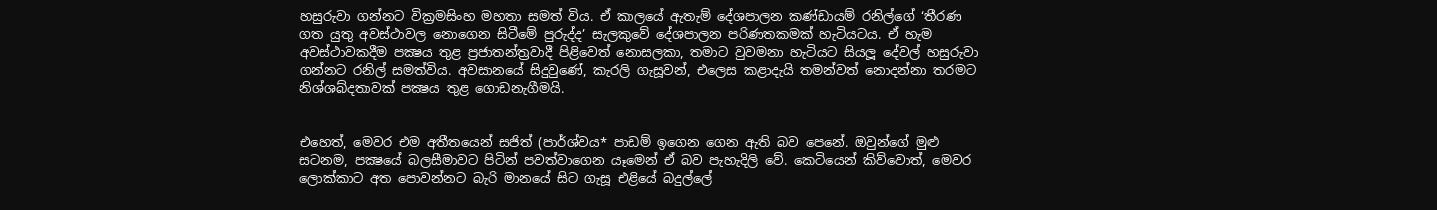හසුරුවා ගන්නට වික්‍රමසිංහ මහතා සමත් විය. ඒ කාලයේ ඇතැම් දේශපාලන කණ්ඩායම් රනිල්ගේ ‘තීරණ ගත යුතු අවස්ථාවල නොගෙන සිටීමේ පුරුද්ද’ සැලකුවේ දේශපාලන පරිණතකමක් හැටියටය. ඒ හැම අවස්ථාවකදීම පක්‍ෂය තුළ ප්‍රජාතන්ත්‍රවාදී පිළිවෙත් නොසලකා, තමාට වුවමනා හැටියට සියලූ දේවල් හසුරුවා ගන්නට රනිල් සමත්විය. අවසානයේ සිදුවුණේ, කැරලි ගැසූවන්, එලෙස කළාදැයි තමන්වත් නොදන්නා තරමට නිශ්ශබ්දතාවක් පක්‍ෂය තුළ ගොඩනැගීමයි.


එහෙත්, මෙවර එම අතීතයෙන් සජිත් (පාර්ශ්වය* පාඩම් ඉගෙන ගෙන ඇති බව පෙනේ. ඔවුන්ගේ මුළු සටනම, පක්‍ෂයේ බලසීමාවට පිටින් පවත්වාගෙන යෑමෙන් ඒ බව පැහැදිලි වේ. කෙටියෙන් කිව්වොත්, මෙවර ලොක්කාට අත පොවන්නට බැරි මානයේ සිට ගැසූ එළියේ බදුල්ලේ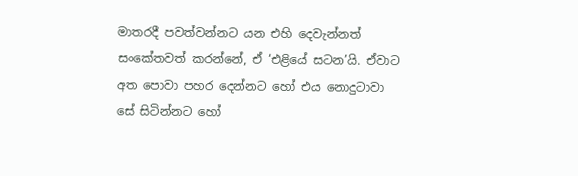මාතරදී පවත්වන්නට යන එහි දෙවැන්නත් සංකේතවත් කරන්නේ, ඒ ‘එළියේ සටන’යි. ඒවාට අත පොවා පහර දෙන්නට හෝ එය නොදුටාවා සේ සිටින්නට හෝ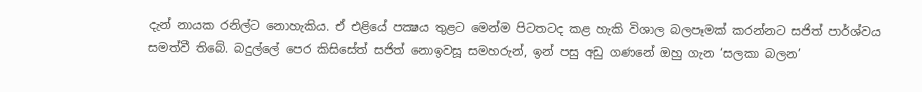දැන් නායක රනිල්ට නොහැකිය. ඒ එළියේ පක්‍ෂය තුළට මෙන්ම පිටතටද කළ හැකි විශාල බලපෑමක් කරන්නට සජිත් පාර්ශ්වය සමත්වී තිබේ. බදුල්ලේ පෙර කිසිසේත් සජිත් නොඉවසූ සමහරුන්, ඉන් පසු අඩු ගණනේ ඔහු ගැන ‘සලකා බලන’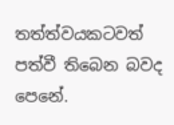තත්ත්වයකටවත් පත්වී තිබෙන බවද පෙනේ.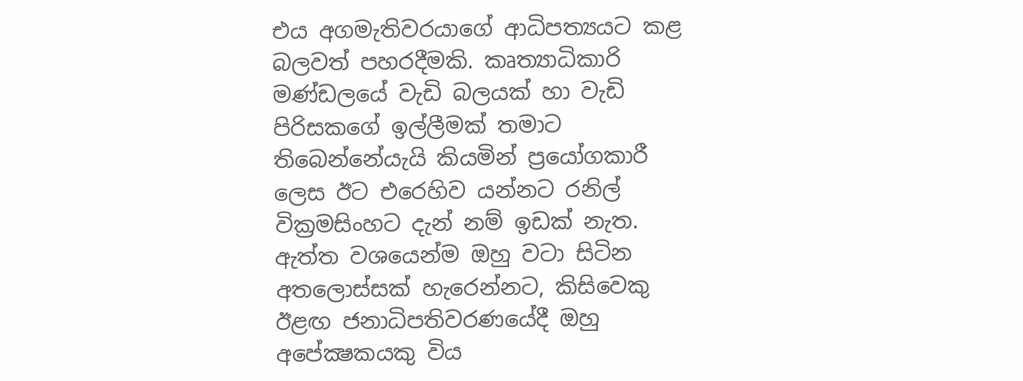එය අගමැතිවරයාගේ ආධිපත්‍යයට කළ බලවත් පහරදීමකි. කෘත්‍යාධිකාරි මණ්ඩලයේ වැඩි බලයක් හා වැඩි පිරිසකගේ ඉල්ලීමක් තමාට තිබෙන්නේයැයි කියමින් ප්‍රයෝගකාරී ලෙස ඊට එරෙහිව යන්නට රනිල් වික්‍රමසිංහට දැන් නම් ඉඩක් නැත. ඇත්ත වශයෙන්ම ඔහු වටා සිටින අතලොස්සක් හැරෙන්නට, කිසිවෙකු ඊළඟ ජනාධිපතිවරණයේදී ඔහු අපේක්‍ෂකයකු විය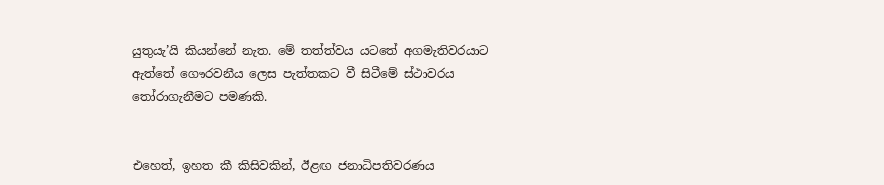යුතුයැ’යි කියන්නේ නැත. මේ තත්ත්වය යටතේ අගමැතිවරයාට ඇත්තේ ගෞරවනීය ලෙස පැත්තකට වී සිටීමේ ස්ථාවරය තෝරාගැනීමට පමණකි.


එහෙත්, ඉහත කී කිසිවකින්, ඊළඟ ජනාධිපතිවරණය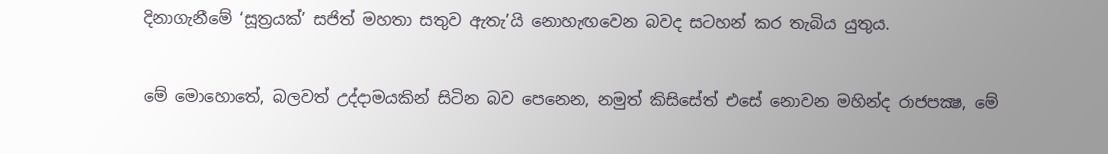දිනාගැනීමේ ‘සූත්‍රයක්’ සජිත් මහතා සතුව ඇතැ’යි නොහැඟවෙන බවද සටහන් කර තැබිය යුතුය.


මේ මොහොතේ, බලවත් උද්දාමයකින් සිටින බව පෙනෙන, නමුත් කිසිසේත් එසේ නොවන මහින්ද රාජපක්‍ෂ, මේ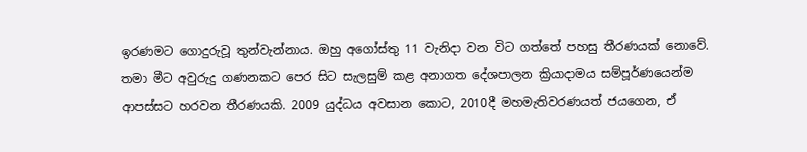ඉරණමට ගොදුරුවූ තුන්වැන්නාය. ඔහු අගෝස්තු 11 වැනිදා වන විට ගත්තේ පහසු තීරණයක් නොවේ. තමා මීට අවුරුදු ගණනකට පෙර සිට සැලසුම් කළ අනාගත දේශපාලන ක්‍රියාදාමය සම්පූර්ණයෙන්ම ආපස්සට හරවන තීරණයකි. 2009 යුද්ධය අවසාන කොට, 2010දී මහමැතිවරණයත් ජයගෙන, ඒ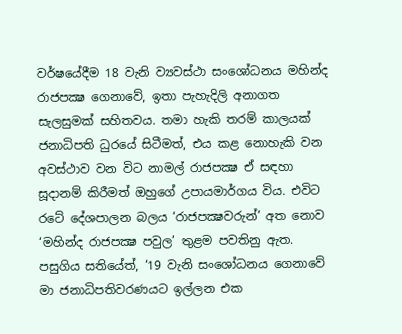වර්ෂයේදීම 18 වැනි ව්‍යවස්ථා සංශෝධනය මහින්ද රාජපක්‍ෂ ගෙනාවේ, ඉතා පැහැදිලි අනාගත සැලසුමක් සහිතවය. තමා හැකි තරම් කාලයක් ජනාධිපති ධුරයේ සිටීමත්, එය කළ නොහැකි වන අවස්ථාව වන විට නාමල් රාජපක්‍ෂ ඒ සඳහා සූදානම් කිරීමත් ඔහුගේ උපායමාර්ගය විය. එවිට රටේ දේශපාලන බලය ‘රාජපක්‍ෂවරුන්’ අත නොව ‘මහින්ද රාජපක්‍ෂ පවුල’ තුළම පවතිනු ඇත. පසුගිය සතියේත්, ‘19 වැනි සංශෝධනය ගෙනාවේ මා ජනාධිපතිවරණයට ඉල්ලන එක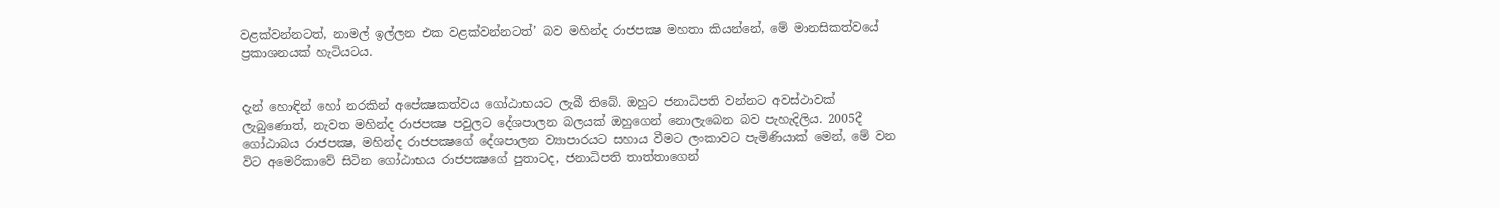වළක්වන්නටත්, නාමල් ඉල්ලන එක වළක්වන්නටත්’ බව මහින්ද රාජපක්‍ෂ මහතා කියන්නේ, මේ මානසිකත්වයේ ප්‍රකාශනයක් හැටියටය.


දැන් හොඳින් හෝ නරකින් අපේක්‍ෂකත්වය ගෝඨාභයට ලැබී තිබේ. ඔහුට ජනාධිපති වන්නට අවස්ථාවක් ලැබුණොත්, නැවත මහින්ද රාජපක්‍ෂ පවුලට දේශපාලන බලයක් ඔහුගෙන් නොලැබෙන බව පැහැදිලිය. 2005දී ගෝඨාබය රාජපක්‍ෂ, මහින්ද රාජපක්‍ෂගේ දේශපාලන ව්‍යාපාරයට සහාය වීමට ලංකාවට පැමිණියාක් මෙන්, මේ වන විට අමෙරිකාවේ සිටින ගෝඨාභය රාජපක්‍ෂගේ පුතාටද, ජනාධිපති තාත්තාගෙන්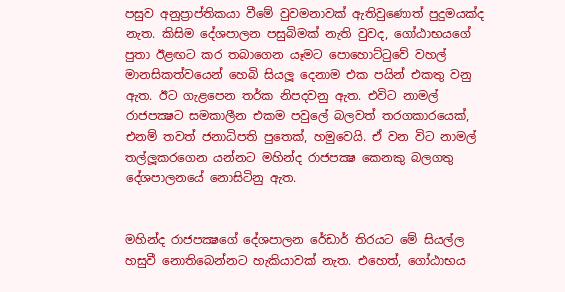පසුව අනුප්‍රාප්තිකයා වීමේ වුවමනාවක් ඇතිවුණොත් පුදුමයක්ද නැත. කිසිම දේශපාලන පසුබිමක් නැති වුවද, ගෝඨාභයගේ පුතා ඊළඟට කර තබාගෙන යෑමට පොහොට්ටුවේ වහල් මානසිකත්වයෙන් හෙබි සියලූ දෙනාම එක පයින් එකතු වනු ඇත. ඊට ගැළපෙන තර්ක නිපදවනු ඇත. එවිට නාමල් රාජපක්‍ෂට සමකාලීන එකම පවුලේ බලවත් තරගකාරයෙක්, එනම් තවත් ජනාධිපති පුතෙක්, හමුවෙයි. ඒ වන විට නාමල් තල්ලූකරගෙන යන්නට මහින්ද රාජපක්‍ෂ කෙනකු බලගතු දේශපාලනයේ නොසිටිනු ඇත.


මහින්ද රාජපක්‍ෂගේ දේශපාලන රේඩාර් තිරයට මේ සියල්ල හසුවී නොතිබෙන්නට හැකියාවක් නැත. එහෙත්, ගෝඨාභය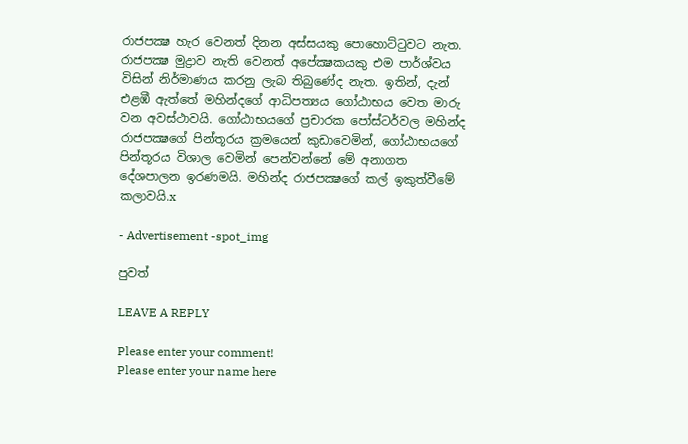රාජපක්‍ෂ හැර වෙනත් දිනන අස්සයකු පොහොට්ටුවට නැත. රාජපක්‍ෂ මුද්‍රාව නැති වෙනත් අපේක්‍ෂකයකු එම පාර්ශ්වය විසින් නිර්මාණය කරනු ලැබ තිබුණේද නැත. ඉතින්, දැන් එළඹී ඇත්තේ මහින්දගේ ආධිපත්‍යය ගෝඨාභය වෙත මාරු වන අවස්ථාවයි. ගෝඨාභයගේ ප්‍රචාරක පෝස්ටර්වල මහින්ද රාජපක්‍ෂගේ පින්තූරය ක්‍රමයෙන් කුඩාවෙමින්, ගෝඨාභයගේ පින්තූරය විශාල වෙමින් පෙන්වන්නේ මේ අනාගත දේශපාලන ඉරණමයි. මහින්ද රාජපක්‍ෂගේ කල් ඉකුත්වීමේ කලාවයි.x

- Advertisement -spot_img

පුවත්

LEAVE A REPLY

Please enter your comment!
Please enter your name here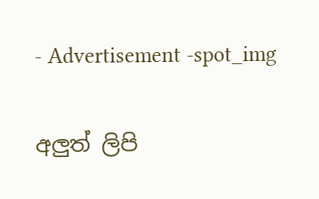- Advertisement -spot_img

අලුත් ලිපි